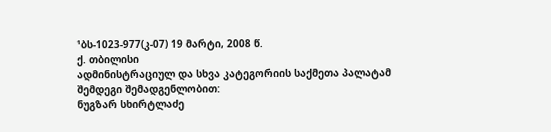¹ბს-1023-977(კ-07) 19 მარტი, 2008 წ.
ქ. თბილისი
ადმინისტრაციულ და სხვა კატეგორიის საქმეთა პალატამ
შემდეგი შემადგენლობით:
ნუგზარ სხირტლაძე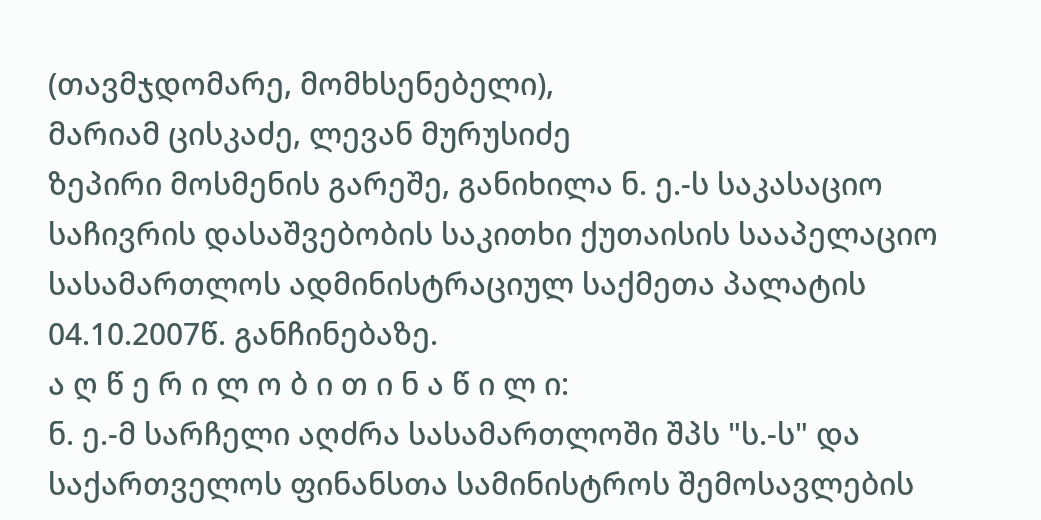(თავმჯდომარე, მომხსენებელი),
მარიამ ცისკაძე, ლევან მურუსიძე
ზეპირი მოსმენის გარეშე, განიხილა ნ. ე.-ს საკასაციო საჩივრის დასაშვებობის საკითხი ქუთაისის სააპელაციო სასამართლოს ადმინისტრაციულ საქმეთა პალატის 04.10.2007წ. განჩინებაზე.
ა ღ წ ე რ ი ლ ო ბ ი თ ი ნ ა წ ი ლ ი:
ნ. ე.-მ სარჩელი აღძრა სასამართლოში შპს "ს.-ს" და საქართველოს ფინანსთა სამინისტროს შემოსავლების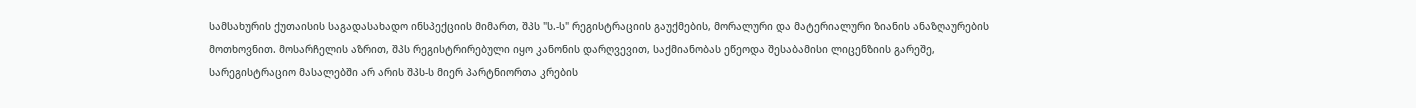სამსახურის ქუთაისის საგადასახადო ინსპექციის მიმართ, შპს "ს.-ს" რეგისტრაციის გაუქმების, მორალური და მატერიალური ზიანის ანაზღაურების მოთხოვნით. მოსარჩელის აზრით, შპს რეგისტრირებული იყო კანონის დარღვევით, საქმიანობას ეწეოდა შესაბამისი ლიცენზიის გარეშე, სარეგისტრაციო მასალებში არ არის შპს-ს მიერ პარტნიორთა კრების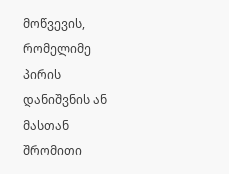მოწვევის, რომელიმე პირის დანიშვნის ან მასთან შრომითი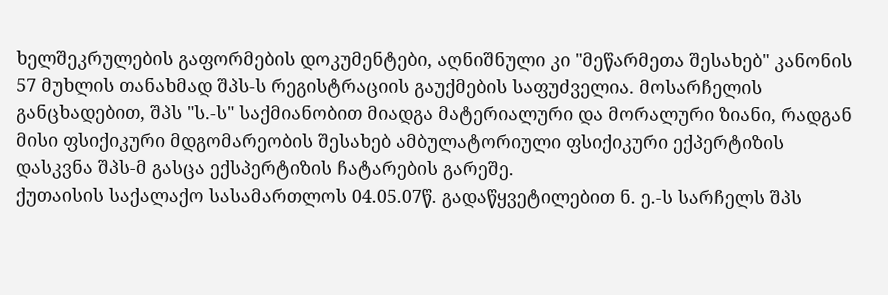ხელშეკრულების გაფორმების დოკუმენტები, აღნიშნული კი "მეწარმეთა შესახებ" კანონის 57 მუხლის თანახმად შპს-ს რეგისტრაციის გაუქმების საფუძველია. მოსარჩელის განცხადებით, შპს "ს.-ს" საქმიანობით მიადგა მატერიალური და მორალური ზიანი, რადგან მისი ფსიქიკური მდგომარეობის შესახებ ამბულატორიული ფსიქიკური ექპერტიზის დასკვნა შპს-მ გასცა ექსპერტიზის ჩატარების გარეშე.
ქუთაისის საქალაქო სასამართლოს 04.05.07წ. გადაწყვეტილებით ნ. ე.-ს სარჩელს შპს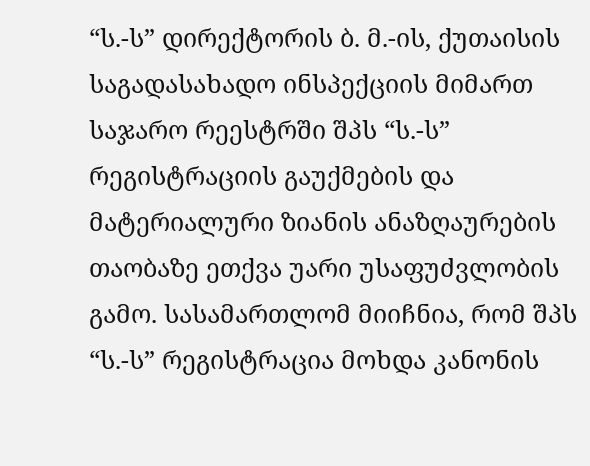“ს.-ს” დირექტორის ბ. მ.-ის, ქუთაისის საგადასახადო ინსპექციის მიმართ საჯარო რეესტრში შპს “ს.-ს” რეგისტრაციის გაუქმების და მატერიალური ზიანის ანაზღაურების თაობაზე ეთქვა უარი უსაფუძვლობის გამო. სასამართლომ მიიჩნია, რომ შპს “ს.-ს” რეგისტრაცია მოხდა კანონის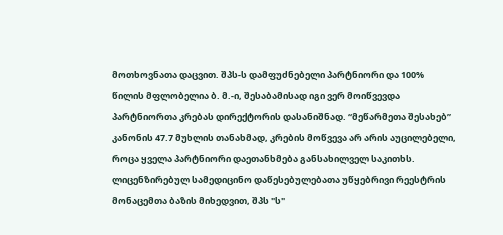მოთხოვნათა დაცვით. შპს-ს დამფუძნებელი პარტნიორი და 100% წილის მფლობელია ბ. მ.-ი, შესაბამისად იგი ვერ მოიწვევდა პარტნიორთა კრებას დირექტორის დასანიშნად. “მეწარმეთა შესახებ” კანონის 47.7 მუხლის თანახმად, კრების მოწვევა არ არის აუცილებელი, როცა ყველა პარტნიორი დაეთანხმება განსახილველ საკითხს. ლიცენზირებულ სამედიცინო დაწესებულებათა უწყებრივი რეესტრის მონაცემთა ბაზის მიხედვით, შპს "ს"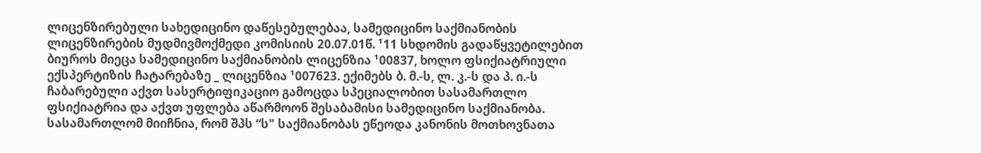ლიცენზირებული სახედიცინო დაწესებულებაა, სამედიცინო საქმიანობის ლიცენზირების მუდმივმოქმედი კომისიის 20.07.01წ. ¹11 სხდომის გადაწყვეტილებით ბიუროს მიეცა სამედიცინო საქმიანობის ლიცენზია ¹00837, ხოლო ფსიქიატრიული ექსპერტიზის ჩატარებაზე _ ლიცენზია ¹007623. ექიმებს ბ. მ.-ს, ლ. კ.-ს და პ. ი.-ს ჩაბარებული აქვთ სასერტიფიკაციო გამოცდა სპეციალობით სასამართლო ფსიქიატრია და აქვთ უფლება აწარმოონ შესაბამისი სამედიცინო საქმიანობა. სასამართლომ მიიჩნია, რომ შპს “ს" საქმიანობას ეწეოდა კანონის მოთხოვნათა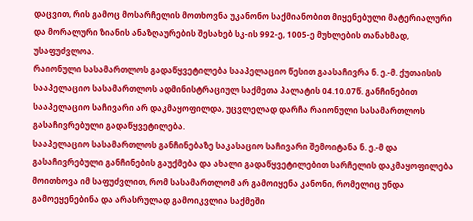დაცვით, რის გამოც მოსარჩელის მოთხოვნა უკანონო საქმიანობით მიყენებული მატერიალური და მორალური ზიანის ანაზღაურების შესახებ სკ-ის 992-ე, 1005-ე მუხლების თანახმად, უსაფუძვლოა.
რაიონული სასამართლოს გადაწყვეტილება სააპელაციო წესით გაასაჩივრა ნ. ე.-მ. ქუთაისის სააპელაციო სასამართლოს ადმინისტრაციულ საქმეთა პალატის 04.10.07წ. განჩინებით სააპელაციო საჩივარი არ დაკმაყოფილდა, უცვლელად დარჩა რაიონული სასამართლოს გასაჩივრებული გადაწყვეტილება.
სააპელაციო სასამართლოს განჩინებაზე საკასაციო საჩივარი შემოიტანა ნ. ე.-მ და გასაჩივრებული განჩინების გაუქმება და ახალი გადაწყვეტილებით სარჩელის დაკმაყოფილება მოითხოვა იმ საფუძვლით, რომ სასამართლომ არ გამოიყენა კანონი, რომელიც უნდა გამოეყენებინა და არასრულად გამოიკვლია საქმეში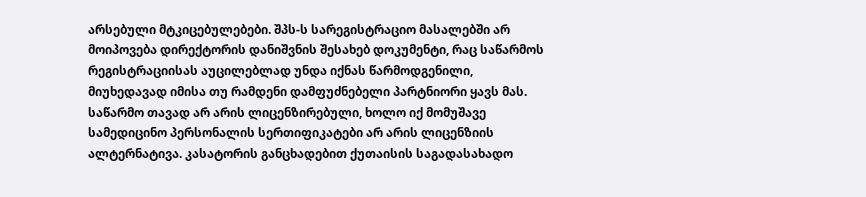არსებული მტკიცებულებები. შპს-ს სარეგისტრაციო მასალებში არ მოიპოვება დირექტორის დანიშვნის შესახებ დოკუმენტი, რაც საწარმოს რეგისტრაციისას აუცილებლად უნდა იქნას წარმოდგენილი, მიუხედავად იმისა თუ რამდენი დამფუძნებელი პარტნიორი ყავს მას. საწარმო თავად არ არის ლიცენზირებული, ხოლო იქ მომუშავე სამედიცინო პერსონალის სერთიფიკატები არ არის ლიცენზიის ალტერნატივა. კასატორის განცხადებით ქუთაისის საგადასახადო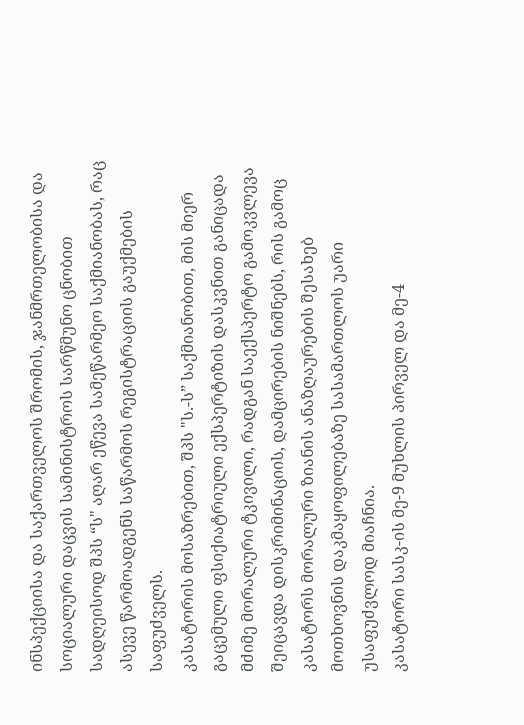ინსპექციისა და საქართველოს შრომის, ჯანმრთელობისა და სოციალური დაცვის სამინისტროს სარწმუნო ცნობით სადღეისოდ შპს “ს" აღარ ეწევა სამეწარმეო საქმიანობას, რაც ასევე წარმოადგენს საწარმოს რეგისტრაციის გაუქმების საფუძველს.
კასატორის მოსაზრებით, შპს "ს.-ს” საქმიანობით, მის მიერ გაცემული ფსიქიატრიული ექსპერტიზის დასკვნით განიცადა მძიმე მორალური ტკივილი, რადგან საექსპერტო გამოკვლევა შეიცავდა დისკრიმინაციის, დამცირების ნიშნებს, რის გამოც კასატორს მორალური ზიანის ანაზღაურების შესახებ მოთხოვნის დაკმაყოფილებაზე სასამართლოს უარი უსაფუძვლოდ მიაჩნია.
კასატორი სასკ-ის მე-9 მუხლის პირველ და მე-4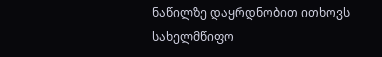ნაწილზე დაყრდნობით ითხოვს სახელმწიფო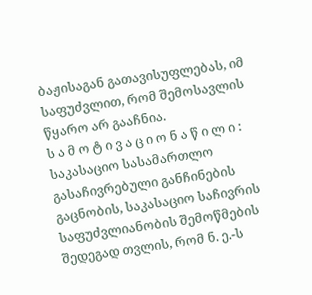ბაჟისაგან გათავისუფლებას, იმ საფუძვლით, რომ შემოსავლის წყარო არ გააჩნია.
ს ა მ ო ტ ი ვ ა ც ი ო ნ ა წ ი ლ ი :
საკასაციო სასამართლო გასაჩივრებული განჩინების გაცნობის, საკასაციო საჩივრის საფუძვლიანობის შემოწმების შედეგად თვლის, რომ ნ. ე.-ს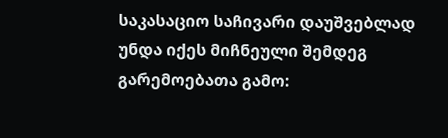საკასაციო საჩივარი დაუშვებლად უნდა იქეს მიჩნეული შემდეგ გარემოებათა გამო: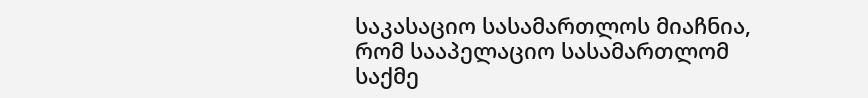საკასაციო სასამართლოს მიაჩნია, რომ სააპელაციო სასამართლომ საქმე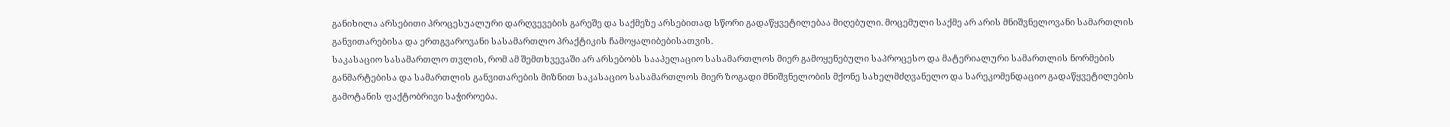განიხილა არსებითი პროცესუალური დარღვევების გარეშე და საქმეზე არსებითად სწორი გადაწყვეტილებაა მიღებული. მოცემული საქმე არ არის მნიშვნელოვანი სამართლის განვითარებისა და ერთგვაროვანი სასამართლო პრაქტიკის ჩამოყალიბებისათვის.
საკასაციო სასამართლო თვლის, რომ ამ შემთხვევაში არ არსებობს სააპელაციო სასამართლოს მიერ გამოყენებული საპროცესო და მატერიალური სამართლის ნორმების განმარტებისა და სამართლის განვითარების მიზნით საკასაციო სასამართლოს მიერ ზოგადი მნიშვნელობის მქონე სახელმძღვანელო და სარეკომენდაციო გადაწყვეტილების გამოტანის ფაქტობრივი საჭიროება.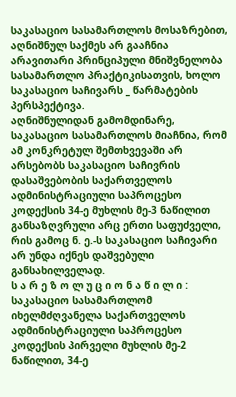საკასაციო სასამართლოს მოსაზრებით, აღნიშნულ საქმეს არ გააჩნია არავითარი პრინციპული მნიშვნელობა სასამართლო პრაქტიკისათვის, ხოლო საკასაციო საჩივარს _ წარმატების პერსპექტივა.
აღნიშნულიდან გამომდინარე, საკასაციო სასამართლოს მიაჩნია, რომ ამ კონკრეტულ შემთხვევაში არ არსებობს საკასაციო საჩივრის დასაშვებობის საქართველოს ადმინისტრაციული საპროცესო კოდექსის 34-ე მუხლის მე-3 ნაწილით განსაზღვრული არც ერთი საფუძველი, რის გამოც ნ. ე.-ს საკასაციო საჩივარი არ უნდა იქნეს დაშვებული განსახილველად.
ს ა რ ე ზ ო ლ უ ც ი ო ნ ა წ ი ლ ი :
საკასაციო სასამართლომ იხელმძღვანელა საქართველოს ადმინისტრაციული საპროცესო კოდექსის პირველი მუხლის მე-2 ნაწილით, 34-ე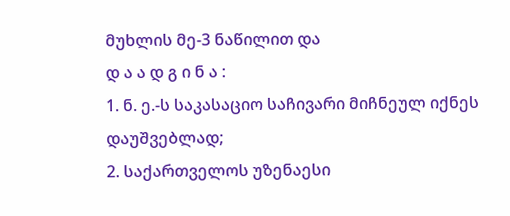მუხლის მე-3 ნაწილით და
დ ა ა დ გ ი ნ ა :
1. ნ. ე.-ს საკასაციო საჩივარი მიჩნეულ იქნეს დაუშვებლად;
2. საქართველოს უზენაესი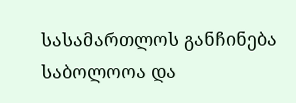სასამართლოს განჩინება საბოლოოა და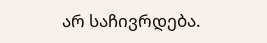არ საჩივრდება.